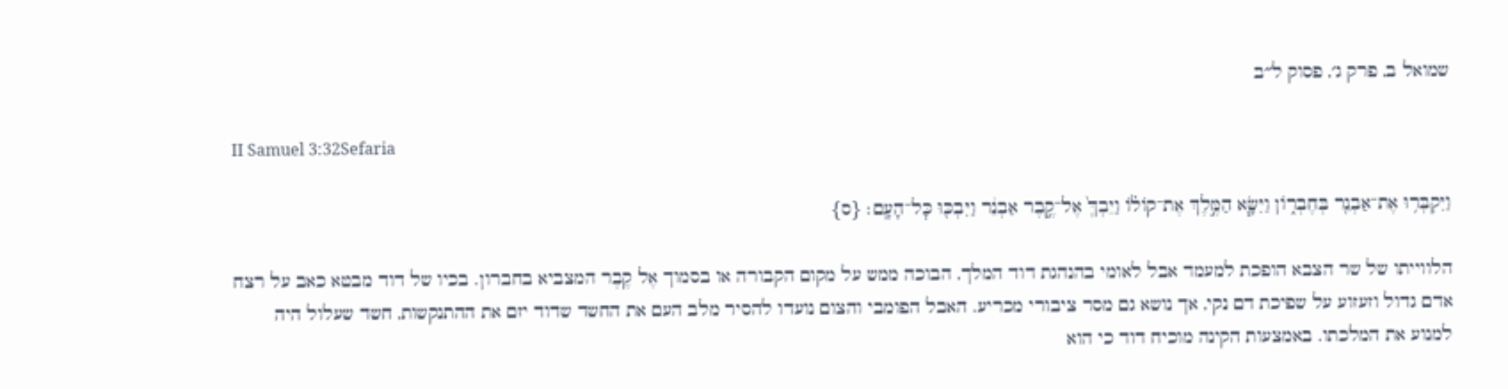שמואל ב, פרק ג׳, פסוק ל״ב

II Samuel 3:32Sefaria

וַיִּקְבְּר֥וּ אֶת־אַבְנֵ֖ר בְּחֶבְר֑וֹן וַיִּשָּׂ֧א הַמֶּ֣לֶךְ אֶת־קוֹל֗וֹ וַיֵּבְךְּ֙ אֶל־קֶ֣בֶר אַבְנֵ֔ר וַיִּבְכּ֖וּ כׇּל־הָעָֽם׃ {ס}

הלווייתו של שר הצבא הופכת למעמד אבל לאומי בהנהגת דוד המלך, הבוכה ממש על מקום הקבורה או בסמוך אֶל קֶבֶר המצביא בחברון. בכיו של דוד מבטא כאב על רצח אדם גדול וזעזוע על שפיכת דם נקי, אך נושא גם מסר ציבורי מכריע. האבל הפומבי והצום נועדו להסיר מלב העם את החשד שדוד יזם את ההתנקשות, חשד שעלול היה למנוע את המלכתו. באמצעות הקינה מוכיח דוד כי הוא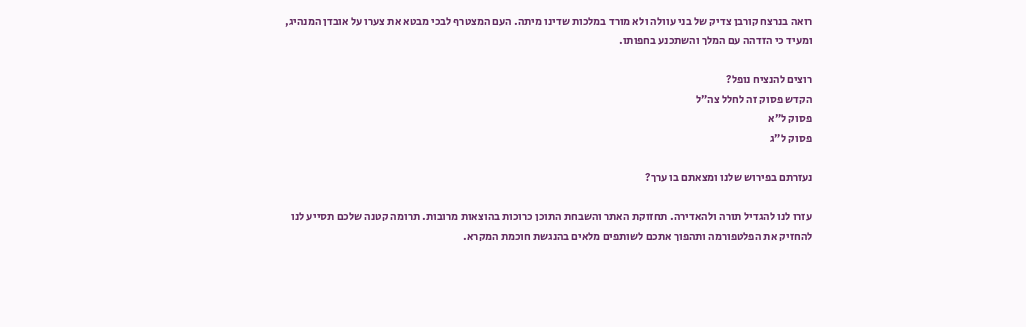רואה בנרצח קורבן צדיק של בני עוולה ולא מורד במלכות שדינו מיתה. העם המצטרף לבכי מבטא את צערו על אובדן המנהיג, ומעיד כי הזדהה עם המלך והשתכנע בחפותו.

רוצים להנציח נופל?
הקדש פסוק זה לחלל צה״ל
פסוק ל״א
פסוק ל״ג

נעזרתם בפירוש שלנו ומצאתם בו ערך?

עזרו לנו להגדיל תורה ולהאדירה. תחזוקת האתר והשבחת התוכן כרוכות בהוצאות מרובות. תרומה קטנה שלכם תסייע לנו להחזיק את הפלטפורמה ותהפוך אתכם לשותפים מלאים בהנגשת חוכמת המקרא.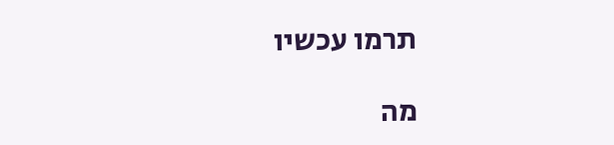תרמו עכשיו

מה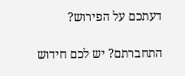דעתכם על הפירוש?

התחברתם? יש לכם חידוש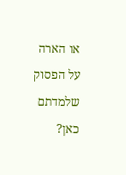או הארה על הפסוק שלמדתם כאן?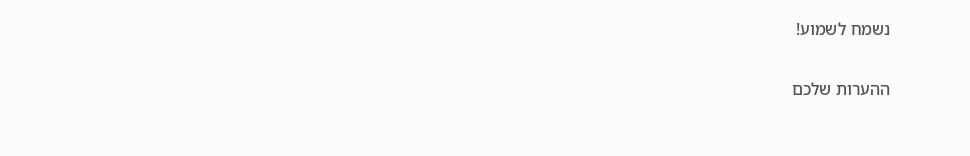נשמח לשמוע!

ההערות שלכם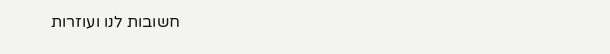חשובות לנו ועוזרות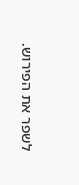לשפר את הפירוש.